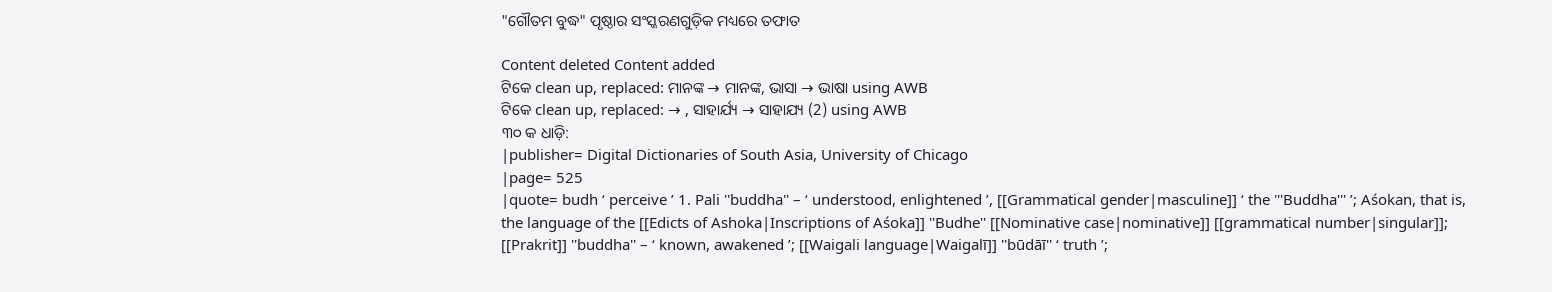"ଗୌତମ ବୁଦ୍ଧ" ପୃଷ୍ଠାର ସଂସ୍କରଣ‌ଗୁଡ଼ିକ ମଧ୍ୟରେ ତଫାତ

Content deleted Content added
ଟିକେ clean up, replaced: ମାନଙ୍କ → ମାନଙ୍କ, ଭାସା → ଭାଷା using AWB
ଟିକେ clean up, replaced: → , ସାହାର୍ଯ୍ୟ → ସାହାଯ୍ୟ (2) using AWB
୩୦ କ ଧାଡ଼ି:
|publisher= Digital Dictionaries of South Asia, University of Chicago
|page= 525
|quote= budh ‘ perceive ’ 1. Pali ''buddha'' – ‘ understood, enlightened ’, [[Grammatical gender|masculine]] ‘ the '''Buddha''' ’; Aśokan, that is, the language of the [[Edicts of Ashoka|Inscriptions of Aśoka]] ''Budhe'' [[Nominative case|nominative]] [[grammatical number|singular]]; [[Prakrit]] ''buddha'' – ‘ known, awakened ’; [[Waigali language|Waigalī]] ''būdāī'' ‘ truth ’;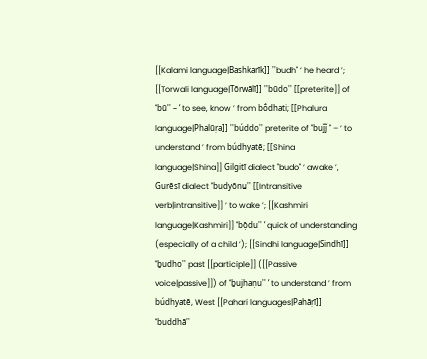[[Kalami language|Bashkarīk]] ''budh'' ‘ he heard ’; [[Torwali language|Tōrwālī]] ''būdo'' [[preterite]] of ''bū'' – ‘ to see, know ’ from bṓdhati; [[Phalura language|Phalūṛa]] ''búddo'' preterite of ''buǰǰ '' – ‘ to understand ’ from búdhyatē; [[Shina language|Shina]] Gilgitī dialect ''budo'' ‘ awake ’, Gurēsī dialect ''budyōnṷ'' [[Intransitive verb|intransitive]] ‘ to wake ’; [[Kashmiri language|Kashmiri]] ''bọ̆du'' ‘ quick of understanding (especially of a child ’); [[Sindhi language|Sindhī]] ''ḇudho'' past [[participle]] ([[Passive voice|passive]]) of ''ḇujhaṇu'' ‘ to understand ’ from búdhyatē, West [[Pahari languages|Pahāṛī]] ''buddhā''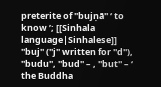preterite of ''bujṇā'' ‘ to know ’; [[Sinhala language|Sinhalese]] ''buj'' (''j'' written for ''d''), ''budu'', ''bud'' – , ''but'' – ‘ the Buddha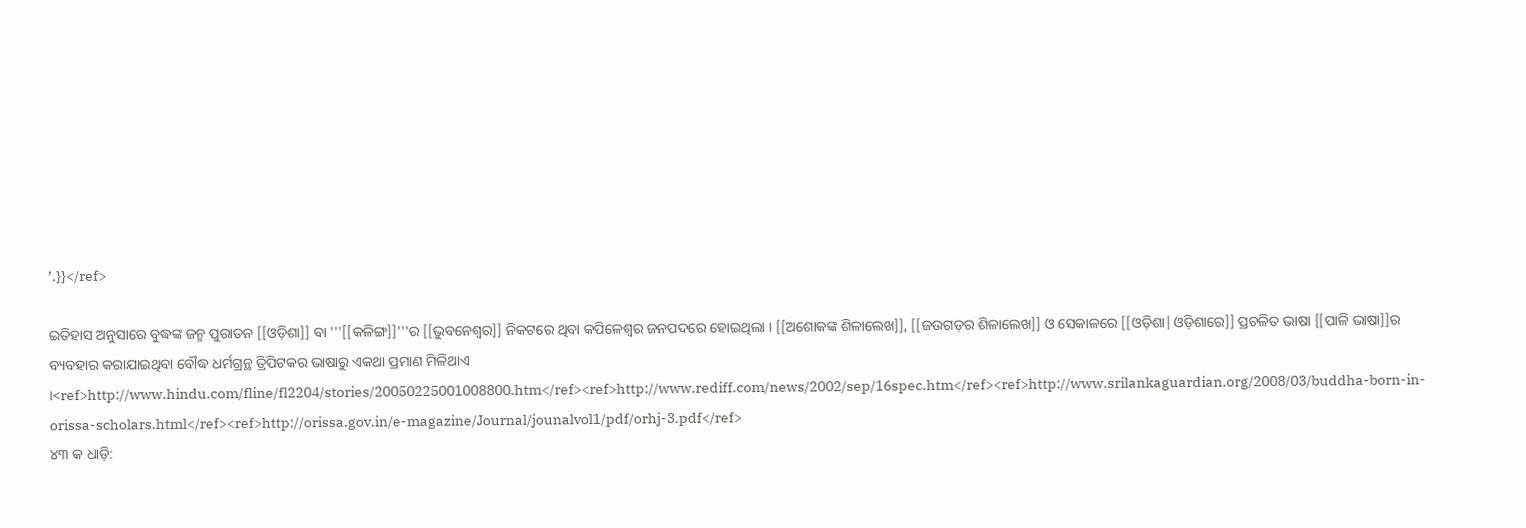’.}}</ref>

ଇତିହାସ ଅନୁସାରେ ବୁଦ୍ଧଙ୍କ ଜନ୍ମ ପୁରାତନ [[ଓଡ଼ିଶା]] ବା '''[[କଳିଙ୍ଗ]]'''ର [[ଭୁବନେଶ୍ୱର]] ନିକଟରେ ଥିବା କପିଳେଶ୍ଵର ଜନପଦରେ ହୋଇଥିଲା । [[ଅଶୋକଙ୍କ ଶିଳାଲେଖ]], [[ଜଉଗଡ଼ର ଶିଳାଲେଖ]] ଓ ସେକାଳରେ [[ଓଡ଼ିଶା|ଓଡ଼ିଶାରେ]] ପ୍ରଚଳିତ ଭାଷା [[ପାଳି ଭାଷା]]ର ବ୍ୟବହାର କରାଯାଇଥିବା ବୌଦ୍ଧ ଧର୍ମଗ୍ରନ୍ଥ ତ୍ରିପିଟକର ଭାଷାରୁ ଏକଥା ପ୍ରମାଣ ମିଳିଥାଏ ।<ref>http://www.hindu.com/fline/fl2204/stories/20050225001008800.htm</ref><ref>http://www.rediff.com/news/2002/sep/16spec.htm</ref><ref>http://www.srilankaguardian.org/2008/03/buddha-born-in-orissa-scholars.html</ref><ref>http://orissa.gov.in/e-magazine/Journal/jounalvol1/pdf/orhj-3.pdf</ref>
୪୩ କ ଧାଡ଼ି: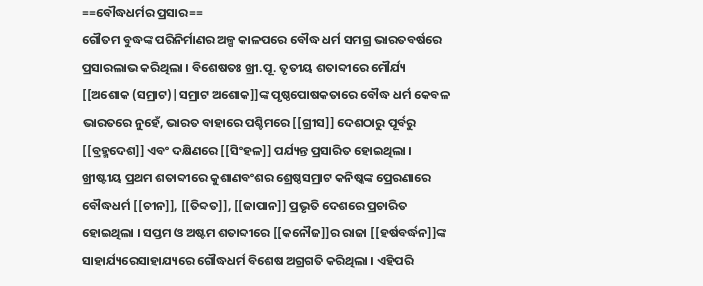==ବୌଦ୍ଧଧର୍ମର ପ୍ରସାର==
ଗୌତମ ବୁଦ୍ଧଙ୍କ ପରିନିର୍ମାଣର ଅଳ୍ପ କାଳପରେ ବୌଦ୍ଧ ଧର୍ମ ସମଗ୍ର ଭାରତବର୍ଷରେ ପ୍ରସାରଲାଭ କରିଥିଲା । ବିଶେଷତଃ ଖ୍ରୀ.ପୂ. ତୃତୀୟ ଶତାବ୍ଦୀରେ ମୌର୍ଯ୍ୟ [[ଅଶୋକ (ସମ୍ରାଟ)|ସମ୍ରାଟ ଅଶୋକ]]ଙ୍କ ପୃଷ୍ଠପୋଷକତାରେ ବୌଦ୍ଧ ଧର୍ମ କେବଳ ଭାରତରେ ନୁହେଁ, ଭାରତ ବାହାରେ ପଶ୍ଚିମରେ [[ଗ୍ରୀସ]] ଦେଶଠାରୁ ପୂର୍ବରୁ [[ବ୍ରହ୍ମଦେଶ]] ଏବଂ ଦକ୍ଷିଣରେ [[ସିଂହଳ]] ପର୍ଯ୍ୟନ୍ତ ପ୍ରସାରିତ ହୋଇଥିଲା । ଖ୍ରୀଷ୍ଟୀୟ ପ୍ରଥମ ଶତାବ୍ଦୀରେ କୁଶାଣବଂଶର ଶ୍ରେଷ୍ଠସମ୍ରାଟ କନିଷ୍କଙ୍କ ପ୍ରେରଣାରେ ବୌଦ୍ଧଧର୍ମ [[ଚୀନ]], [[ତିବ୍ଦତ]], [[ଜାପାନ]] ପ୍ରଭୃତି ଦେଶରେ ପ୍ରଚାରିତ ହୋଇଥିଲା । ସପ୍ତମ ଓ ଅଷ୍ଟମ ଶତାବ୍ଦୀରେ [[କନୌଜ]]ର ରାଜା [[ହର୍ଷବର୍ଦ୍ଧନ]]ଙ୍କ ସାହାର୍ଯ୍ୟରେସାହାଯ୍ୟରେ ଗୌଦ୍ଧଧର୍ମ ବିଶେଷ ଅଗ୍ରଗତି କରିଥିଲା । ଏହିପରି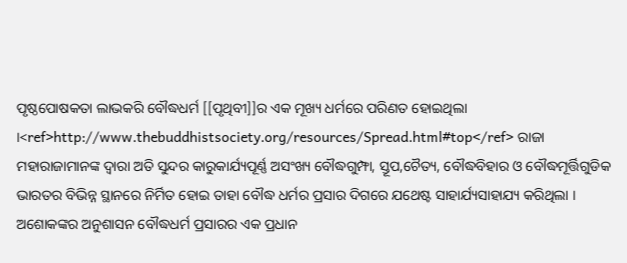ପୃଷ୍ଠପୋଷକତା ଲାଭକରି ବୌଦ୍ଧଧର୍ମ [[ପୃଥିବୀ]]ର ଏକ ମୂଖ୍ୟ ଧର୍ମରେ ପରିଣତ ହୋଇଥିଲା ।<ref>http://www.thebuddhistsociety.org/resources/Spread.html#top</ref> ରାଜା ମହାରାଜାମାନଙ୍କ ଦ୍ଵାରା ଅତି ସୁନ୍ଦର କାରୁକାର୍ଯ୍ୟପୂର୍ଣ୍ଣ ଅସଂଖ୍ୟ ବୌଦ୍ଧଗୁମ୍ଫା, ସ୍ତୂପ,ଚୈତ୍ୟ, ବୌଦ୍ଧବିହାର ଓ ବୌଦ୍ଧମୂର୍ତ୍ତିଗୁଡିକ ଭାରତର ବିଭିନ୍ନ ସ୍ଥାନରେ ନିର୍ମିତ ହୋଇ ତାହା ବୌଦ୍ଧ ଧର୍ମର ପ୍ରସାର ଦିଗରେ ଯଥେଷ୍ଟ ସାହାର୍ଯ୍ୟସାହାଯ୍ୟ କରିଥିଲା । ଅଶୋକଙ୍କର ଅନୁଶାସନ ବୌଦ୍ଧଧର୍ମ ପ୍ରସାରର ଏକ ପ୍ରଧାନ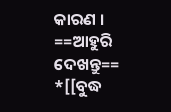କାରଣ ।
==ଆହୁରି ଦେଖନ୍ତୁ==
*[[ବୁଦ୍ଧ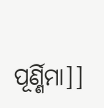ପୂର୍ଣ୍ଣିମା]]